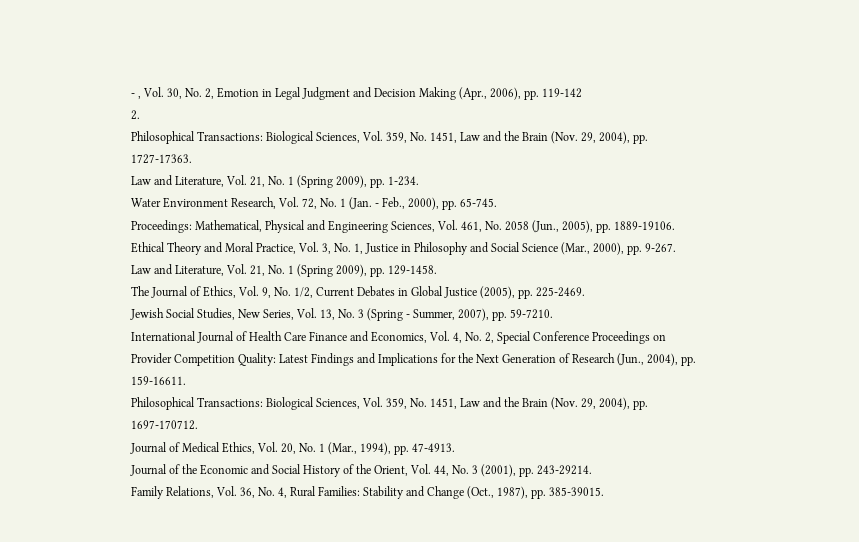- , Vol. 30, No. 2, Emotion in Legal Judgment and Decision Making (Apr., 2006), pp. 119-142
2.
Philosophical Transactions: Biological Sciences, Vol. 359, No. 1451, Law and the Brain (Nov. 29, 2004), pp. 1727-17363.
Law and Literature, Vol. 21, No. 1 (Spring 2009), pp. 1-234.
Water Environment Research, Vol. 72, No. 1 (Jan. - Feb., 2000), pp. 65-745.
Proceedings: Mathematical, Physical and Engineering Sciences, Vol. 461, No. 2058 (Jun., 2005), pp. 1889-19106.
Ethical Theory and Moral Practice, Vol. 3, No. 1, Justice in Philosophy and Social Science (Mar., 2000), pp. 9-267.
Law and Literature, Vol. 21, No. 1 (Spring 2009), pp. 129-1458.
The Journal of Ethics, Vol. 9, No. 1/2, Current Debates in Global Justice (2005), pp. 225-2469.
Jewish Social Studies, New Series, Vol. 13, No. 3 (Spring - Summer, 2007), pp. 59-7210.
International Journal of Health Care Finance and Economics, Vol. 4, No. 2, Special Conference Proceedings on Provider Competition Quality: Latest Findings and Implications for the Next Generation of Research (Jun., 2004), pp. 159-16611.
Philosophical Transactions: Biological Sciences, Vol. 359, No. 1451, Law and the Brain (Nov. 29, 2004), pp. 1697-170712.
Journal of Medical Ethics, Vol. 20, No. 1 (Mar., 1994), pp. 47-4913.
Journal of the Economic and Social History of the Orient, Vol. 44, No. 3 (2001), pp. 243-29214.
Family Relations, Vol. 36, No. 4, Rural Families: Stability and Change (Oct., 1987), pp. 385-39015.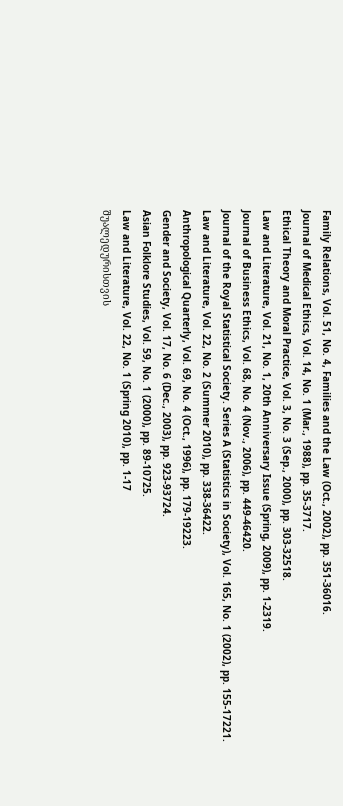Family Relations, Vol. 51, No. 4, Families and the Law (Oct., 2002), pp. 351-36016.
Journal of Medical Ethics, Vol. 14, No. 1 (Mar., 1988), pp. 35-3717.
Ethical Theory and Moral Practice, Vol. 3, No. 3 (Sep., 2000), pp. 303-32518.
Law and Literature, Vol. 21, No. 1, 20th Anniversary Issue (Spring, 2009), pp. 1-2319.
Journal of Business Ethics, Vol. 68, No. 4 (Nov., 2006), pp. 449-46420.
Journal of the Royal Statistical Society. Series A (Statistics in Society), Vol. 165, No. 1 (2002), pp. 155-17221.
Law and Literature, Vol. 22, No. 2 (Summer 2010), pp. 338-36422.
Anthropological Quarterly, Vol. 69, No. 4 (Oct., 1996), pp. 179-19223.
Gender and Society, Vol. 17, No. 6 (Dec., 2003), pp. 923-93724.
Asian Folklore Studies, Vol. 59, No. 1 (2000), pp. 89-10725.
Law and Literature, Vol. 22, No. 1 (Spring 2010), pp. 1-17
შუალედურისთვის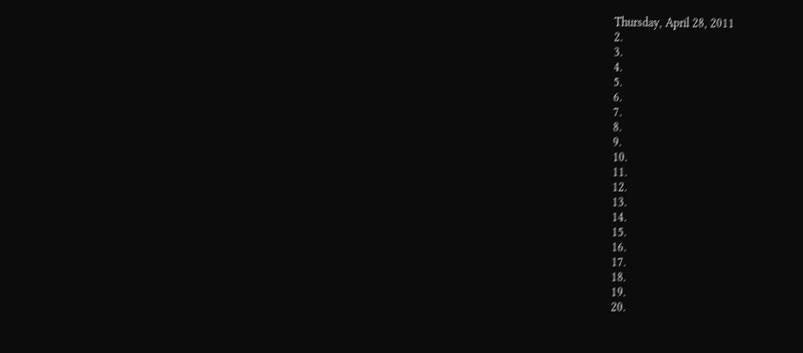Thursday, April 28, 2011
2.
3.
4.
5.
6.
7.
8.
9.
10.
11.
12.
13.
14.
15.
16.
17.
18.
19.
20.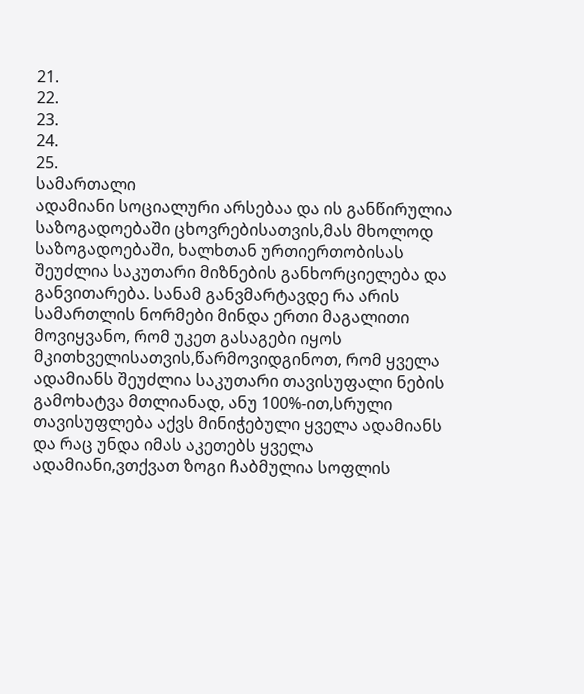21.
22.
23.
24.
25.
სამართალი
ადამიანი სოციალური არსებაა და ის განწირულია საზოგადოებაში ცხოვრებისათვის,მას მხოლოდ საზოგადოებაში, ხალხთან ურთიერთობისას შეუძლია საკუთარი მიზნების განხორციელება და განვითარება. სანამ განვმარტავდე რა არის სამართლის ნორმები მინდა ერთი მაგალითი მოვიყვანო, რომ უკეთ გასაგები იყოს მკითხველისათვის,წარმოვიდგინოთ, რომ ყველა ადამიანს შეუძლია საკუთარი თავისუფალი ნების გამოხატვა მთლიანად, ანუ 100%-ით,სრული თავისუფლება აქვს მინიჭებული ყველა ადამიანს და რაც უნდა იმას აკეთებს ყველა ადამიანი,ვთქვათ ზოგი ჩაბმულია სოფლის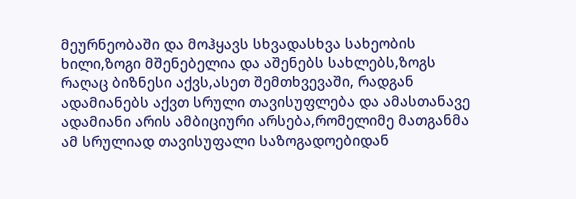მეურნეობაში და მოჰყავს სხვადასხვა სახეობის ხილი,ზოგი მშენებელია და აშენებს სახლებს,ზოგს რაღაც ბიზნესი აქვს,ასეთ შემთხვევაში, რადგან ადამიანებს აქვთ სრული თავისუფლება და ამასთანავე ადამიანი არის ამბიციური არსება,რომელიმე მათგანმა ამ სრულიად თავისუფალი საზოგადოებიდან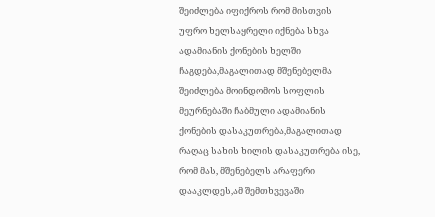შეიძლება იფიქროს რომ მისთვის უფრო ხელსაყრელი იქნება სხვა ადამიანის ქონების ხელში ჩაგდება,მაგალითად მშენებელმა შეიძლება მოინდომოს სოფლის მეურნებაში ჩაბმული ადამიანის ქონების დასაკუთრება,მაგალითად რაღაც სახის ხილის დასაკუთრება ისე, რომ მას, მშენებელს არაფერი დააკლდეს,ამ შემთხვევაში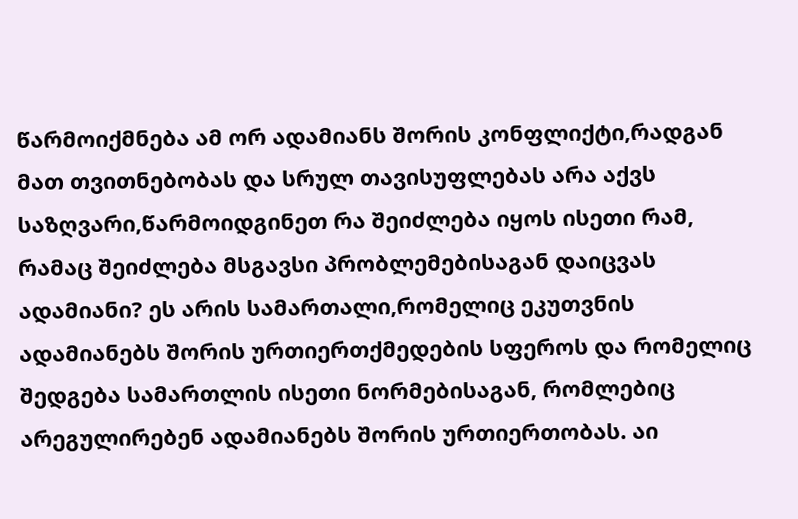წარმოიქმნება ამ ორ ადამიანს შორის კონფლიქტი,რადგან მათ თვითნებობას და სრულ თავისუფლებას არა აქვს საზღვარი,წარმოიდგინეთ რა შეიძლება იყოს ისეთი რამ, რამაც შეიძლება მსგავსი პრობლემებისაგან დაიცვას ადამიანი? ეს არის სამართალი,რომელიც ეკუთვნის ადამიანებს შორის ურთიერთქმედების სფეროს და რომელიც შედგება სამართლის ისეთი ნორმებისაგან, რომლებიც არეგულირებენ ადამიანებს შორის ურთიერთობას. აი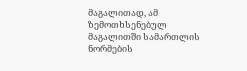მაგალითად, ამ ზემოთხსენებულ მაგალითში სამართლის ნორმების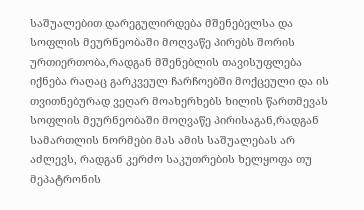საშუალებით დარეგულირდება მშენებელსა და სოფლის მეურნეობაში მოღვაწე პირებს შორის ურთიერთობა,რადგან მშენებლის თავისუფლება იქნება რაღაც გარკვეულ ჩარჩოებში მოქცეული და ის თვითნებურად ვეღარ მოახერხებს ხილის წართმევას სოფლის მეურნეობაში მოღვაწე პირისაგან,რადგან სამართლის ნორმები მას ამის საშუალებას არ აძლევს, რადგან კერძო საკუთრების ხელყოფა თუ მეპატრონის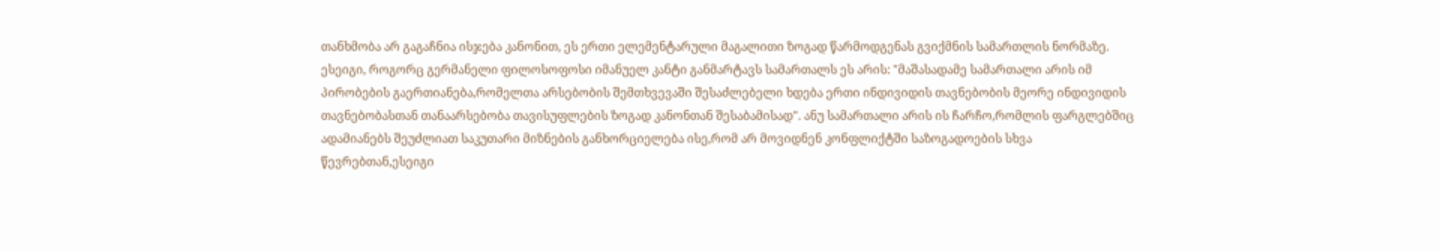თანხმობა არ გაგაჩნია ისჯება კანონით, ეს ერთი ელემენტარული მაგალითი ზოგად წარმოდგენას გვიქმნის სამართლის ნორმაზე.
ესეიგი, როგორც გერმანელი ფილოსოფოსი იმანუელ კანტი განმარტავს სამართალს ეს არის: "მაშასადამე სამართალი არის იმ პირობების გაერთიანება,რომელთა არსებობის შემთხვევაში შესაძლებელი ხდება ერთი ინდივიდის თავნებობის მეორე ინდივიდის თავნებობასთან თანაარსებობა თავისუფლების ზოგად კანონთან შესაბამისად". ანუ სამართალი არის ის ჩარჩო,რომლის ფარგლებშიც ადამიანებს შეუძლიათ საკუთარი მიზნების განხორციელება ისე,რომ არ მოვიდნენ კონფლიქტში საზოგადოების სხვა წევრებთან,ესეიგი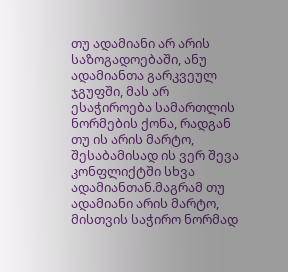თუ ადამიანი არ არის საზოგადოებაში, ანუ ადამიანთა გარკვეულ ჯგუფში, მას არ ესაჭიროება სამართლის ნორმების ქონა, რადგან თუ ის არის მარტო, შესაბამისად ის ვერ შევა კონფლიქტში სხვა ადამიანთან.მაგრამ თუ ადამიანი არის მარტო, მისთვის საჭირო ნორმად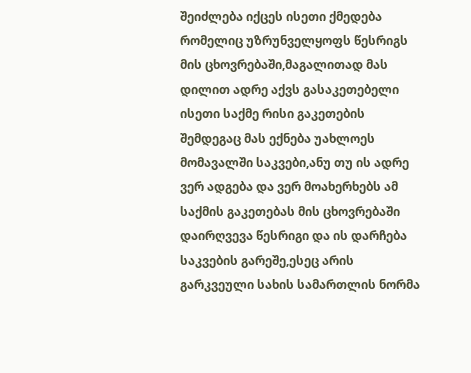შეიძლება იქცეს ისეთი ქმედება რომელიც უზრუნველყოფს წესრიგს მის ცხოვრებაში,მაგალითად მას დილით ადრე აქვს გასაკეთებელი ისეთი საქმე რისი გაკეთების შემდეგაც მას ექნება უახლოეს მომავალში საკვები,ანუ თუ ის ადრე ვერ ადგება და ვერ მოახერხებს ამ საქმის გაკეთებას მის ცხოვრებაში დაირღვევა წესრიგი და ის დარჩება საკვების გარეშე,ესეც არის გარკვეული სახის სამართლის ნორმა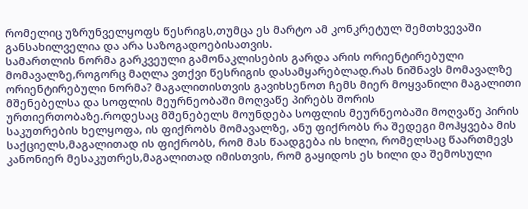რომელიც უზრუნველყოფს წესრიგს,თუმცა ეს მარტო ამ კონკრეტულ შემთხვევაში განსახილველია და არა საზოგადოებისათვის.
სამართლის ნორმა გარკვეული გამონაკლისების გარდა არის ორიენტირებული მომავალზე,როგორც მაღლა ვთქვი წესრიგის დასამყარებლად.რას ნიშნავს მომავალზე ორიენტირებული ნორმა? მაგალითისთვის გავიხსენოთ ჩემს მიერ მოყვანილი მაგალითი მშენებელსა და სოფლის მეურნეობაში მოღვაწე პირებს შორის ურთიერთობაზე.როდესაც მშენებელს მოუნდება სოფლის მეურნეობაში მოღვაწე პირის საკუთრების ხელყოფა, ის ფიქრობს მომავალზე, ანუ ფიქრობს რა შედეგი მოჰყვება მის საქციელს,მაგალითად ის ფიქრობს, რომ მას წაადგება ის ხილი, რომელსაც წაართმევს კანონიერ მესაკუთრეს,მაგალითად იმისთვის, რომ გაყიდოს ეს ხილი და შემოსული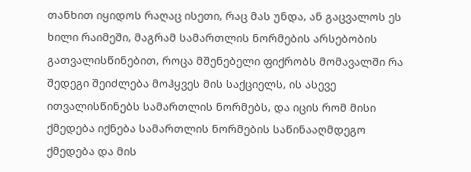თანხით იყიდოს რაღაც ისეთი, რაც მას უნდა, ან გაცვალოს ეს ხილი რაიმეში, მაგრამ სამართლის ნორმების არსებობის გათვალისწინებით, როცა მშენებელი ფიქრობს მომავალში რა შედეგი შეიძლება მოჰყვეს მის საქციელს, ის ასევე ითვალისწინებს სამართლის ნორმებს, და იცის რომ მისი ქმედება იქნება სამართლის ნორმების საწინააღმდეგო ქმედება და მის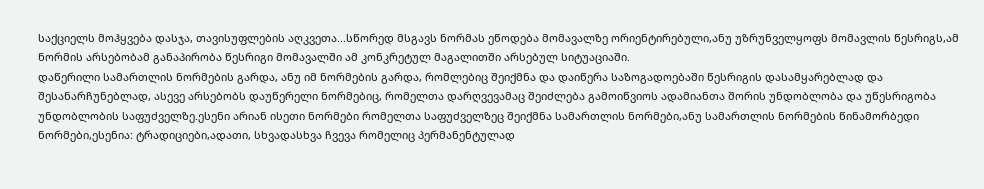საქციელს მოჰყვება დასჯა, თავისუფლების აღკვეთა...სწორედ მსგავს ნორმას ეწოდება მომავალზე ორიენტირებული,ანუ უზრუნველყოფს მომავლის წესრიგს,ამ ნორმის არსებობამ განაპირობა წესრიგი მომავალში ამ კონკრეტულ მაგალითში არსებულ სიტუაციაში.
დაწერილი სამართლის ნორმების გარდა, ანუ იმ ნორმების გარდა, რომლებიც შეიქმნა და დაიწერა საზოგადოებაში წესრიგის დასამყარებლად და შესანარჩუნებლად, ასევე არსებობს დაუწერელი ნორმებიც, რომელთა დარღვევამაც შეიძლება გამოიწვიოს ადამიანთა შორის უნდობლობა და უწესრიგობა უნდობლობის საფუძველზე.ესენი არიან ისეთი ნორმები რომელთა საფუძველზეც შეიქმნა სამართლის ნორმები,ანუ სამართლის ნორმების წინამორბედი ნორმები,ესენია: ტრადიციები,ადათი, სხვადასხვა ჩვევა რომელიც პერმანენტულად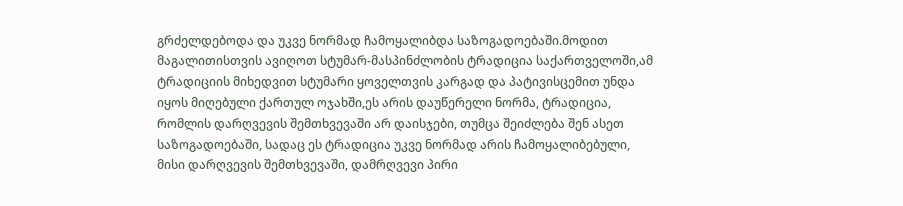გრძელდებოდა და უკვე ნორმად ჩამოყალიბდა საზოგადოებაში.მოდით მაგალითისთვის ავიღოთ სტუმარ-მასპინძლობის ტრადიცია საქართველოში,ამ ტრადიციის მიხედვით სტუმარი ყოველთვის კარგად და პატივისცემით უნდა იყოს მიღებული ქართულ ოჯახში,ეს არის დაუწერელი ნორმა, ტრადიცია, რომლის დარღვევის შემთხვევაში არ დაისჯები, თუმცა შეიძლება შენ ასეთ საზოგადოებაში, სადაც ეს ტრადიცია უკვე ნორმად არის ჩამოყალიბებული, მისი დარღვევის შემთხვევაში, დამრღვევი პირი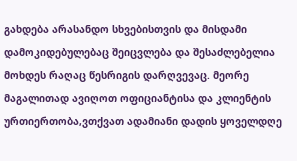გახდება არასანდო სხვებისთვის და მისდამი დამოკიდებულებაც შეიცვლება და შესაძლებელია მოხდეს რაღაც წესრიგის დარღვევაც. მეორე მაგალითად ავიღოთ ოფიციანტისა და კლიენტის ურთიერთობა,ვთქვათ ადამიანი დადის ყოველდღე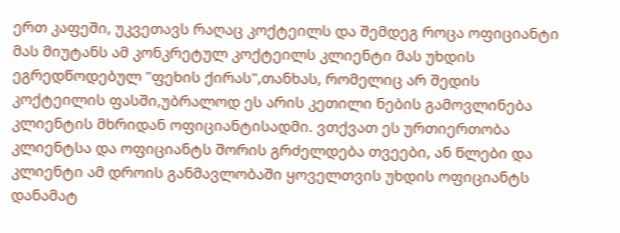ერთ კაფეში, უკვეთავს რაღაც კოქტეილს და შემდეგ როცა ოფიციანტი მას მიუტანს ამ კონკრეტულ კოქტეილს კლიენტი მას უხდის ეგრედწოდებულ "ფეხის ქირას",თანხას, რომელიც არ შედის კოქტეილის ფასში,უბრალოდ ეს არის კეთილი ნების გამოვლინება კლიენტის მხრიდან ოფიციანტისადმი. ვთქვათ ეს ურთიერთობა კლიენტსა და ოფიციანტს შორის გრძელდება თვეები, ან წლები და კლიენტი ამ დროის განმავლობაში ყოველთვის უხდის ოფიციანტს დანამატ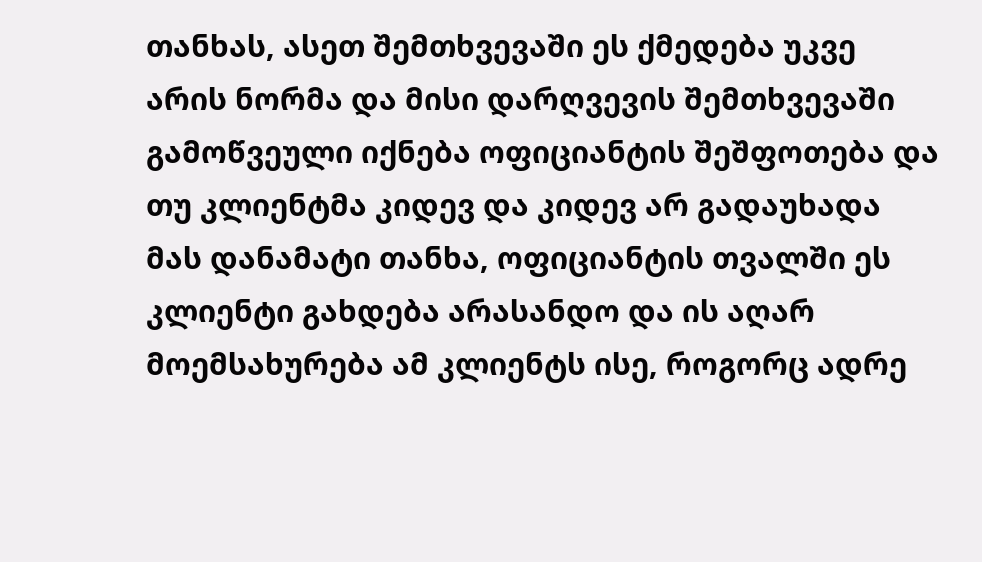თანხას, ასეთ შემთხვევაში ეს ქმედება უკვე არის ნორმა და მისი დარღვევის შემთხვევაში გამოწვეული იქნება ოფიციანტის შეშფოთება და თუ კლიენტმა კიდევ და კიდევ არ გადაუხადა მას დანამატი თანხა, ოფიციანტის თვალში ეს კლიენტი გახდება არასანდო და ის აღარ მოემსახურება ამ კლიენტს ისე, როგორც ადრე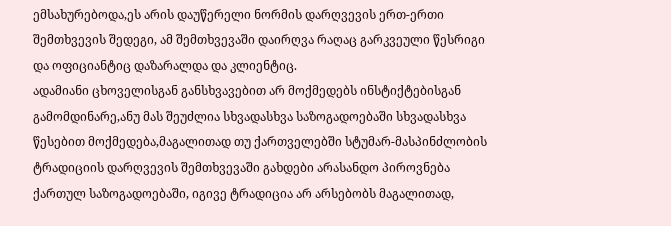ემსახურებოდა,ეს არის დაუწერელი ნორმის დარღვევის ერთ-ერთი შემთხვევის შედეგი, ამ შემთხვევაში დაირღვა რაღაც გარკვეული წესრიგი და ოფიციანტიც დაზარალდა და კლიენტიც.
ადამიანი ცხოველისგან განსხვავებით არ მოქმედებს ინსტიქტებისგან გამომდინარე,ანუ მას შეუძლია სხვადასხვა საზოგადოებაში სხვადასხვა წესებით მოქმედება,მაგალითად თუ ქართველებში სტუმარ-მასპინძლობის ტრადიციის დარღვევის შემთხვევაში გახდები არასანდო პიროვნება ქართულ საზოგადოებაში, იგივე ტრადიცია არ არსებობს მაგალითად,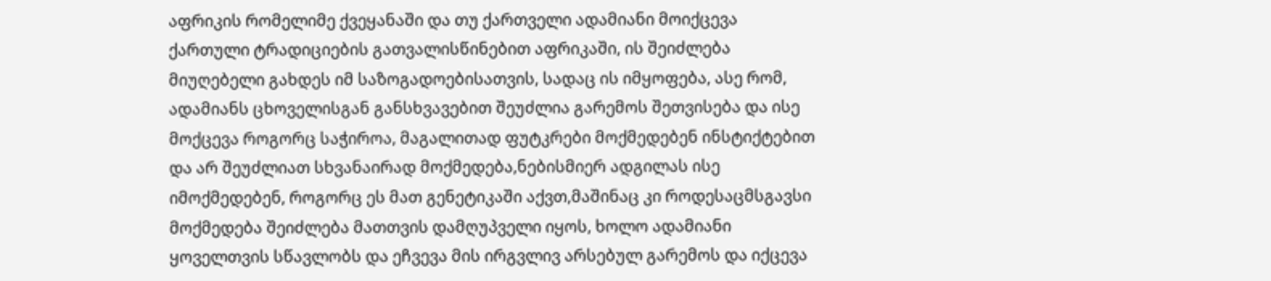აფრიკის რომელიმე ქვეყანაში და თუ ქართველი ადამიანი მოიქცევა ქართული ტრადიციების გათვალისწინებით აფრიკაში, ის შეიძლება მიუღებელი გახდეს იმ საზოგადოებისათვის, სადაც ის იმყოფება, ასე რომ, ადამიანს ცხოველისგან განსხვავებით შეუძლია გარემოს შეთვისება და ისე მოქცევა როგორც საჭიროა, მაგალითად ფუტკრები მოქმედებენ ინსტიქტებით და არ შეუძლიათ სხვანაირად მოქმედება,ნებისმიერ ადგილას ისე იმოქმედებენ, როგორც ეს მათ გენეტიკაში აქვთ,მაშინაც კი როდესაცმსგავსი მოქმედება შეიძლება მათთვის დამღუპველი იყოს, ხოლო ადამიანი ყოველთვის სწავლობს და ეჩვევა მის ირგვლივ არსებულ გარემოს და იქცევა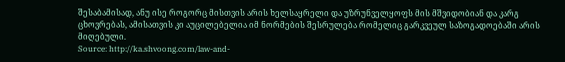შესაბამისად, ანუ ისე როგორც მისთვის არის ხელსაყრელი და უზრუნველყოფს მის მშვიდობიან და კარგ ცხოვრებას, ამისათვის კი აუცილებელია იმ ნორმების შესრულება რომელიც გარკვეულ საზოგადოებაში არის მიღებული.
Source: http://ka.shvoong.com/law-and-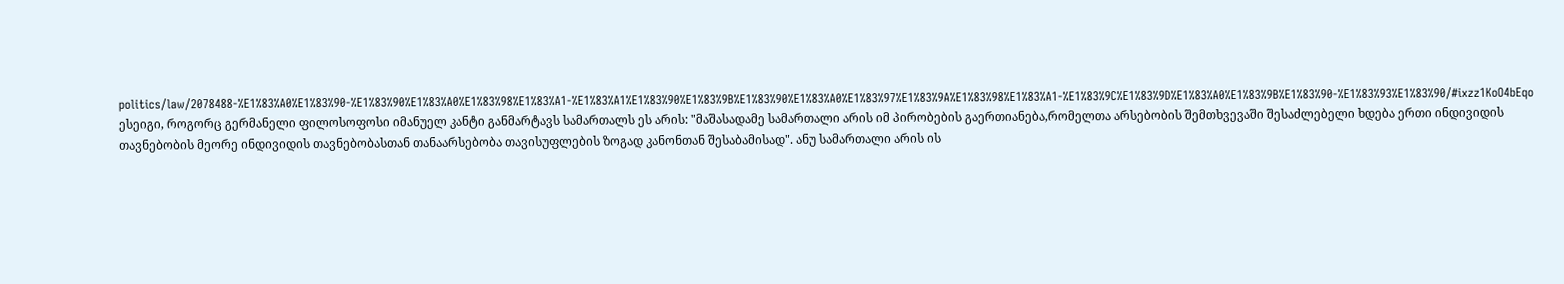politics/law/2078488-%E1%83%A0%E1%83%90-%E1%83%90%E1%83%A0%E1%83%98%E1%83%A1-%E1%83%A1%E1%83%90%E1%83%9B%E1%83%90%E1%83%A0%E1%83%97%E1%83%9A%E1%83%98%E1%83%A1-%E1%83%9C%E1%83%9D%E1%83%A0%E1%83%9B%E1%83%90-%E1%83%93%E1%83%90/#ixzz1KoO4bEqo
ესეიგი, როგორც გერმანელი ფილოსოფოსი იმანუელ კანტი განმარტავს სამართალს ეს არის: "მაშასადამე სამართალი არის იმ პირობების გაერთიანება,რომელთა არსებობის შემთხვევაში შესაძლებელი ხდება ერთი ინდივიდის თავნებობის მეორე ინდივიდის თავნებობასთან თანაარსებობა თავისუფლების ზოგად კანონთან შესაბამისად". ანუ სამართალი არის ის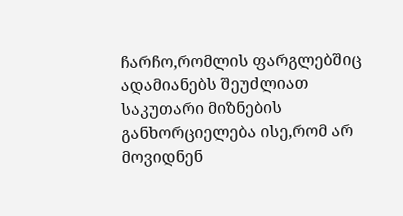ჩარჩო,რომლის ფარგლებშიც ადამიანებს შეუძლიათ საკუთარი მიზნების განხორციელება ისე,რომ არ მოვიდნენ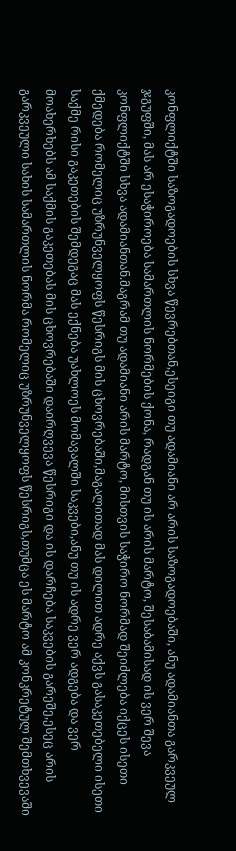კონფლიქტში საზოგადოების სხვა წევრებთან,ესეიგი თუ ადამიანი არ არის საზოგადოებაში, ანუ ადამიანთა გარკვეულ ჯგუფში, მას არ ესაჭიროება სამართლის ნორმების ქონა, რადგან თუ ის არის მარტო, შესაბამისად ის ვერ შევა კონფლიქტში სხვა ადამიანთან.მაგრამ თუ ადამიანი არის მარტო, მისთვის საჭირო ნორმად შეიძლება იქცეს ისეთი ქმედება რომელიც უზრუნველყოფს წესრიგს მის ცხოვრებაში,მაგალითად მას დილით ადრე აქვს გასაკეთებელი ისეთი საქმე რისი გაკეთების შემდეგაც მას ექნება უახლოეს მომავალში საკვები,ანუ თუ ის ადრე ვერ ადგება და ვერ მოახერხებს ამ საქმის გაკეთებას მის ცხოვრებაში დაირღვევა წესრიგი და ის დარჩება საკვების გარეშე,ესეც არის გარკვეული სახის სამართლის ნორმა რომელიც უზრუნველყოფს წესრიგს,თუმცა ეს მარტო ამ კონკრეტულ შემთხვევაში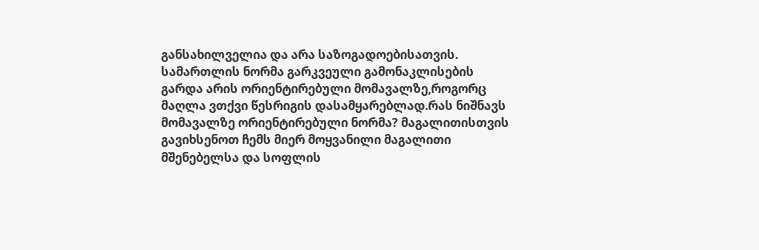განსახილველია და არა საზოგადოებისათვის.
სამართლის ნორმა გარკვეული გამონაკლისების გარდა არის ორიენტირებული მომავალზე,როგორც მაღლა ვთქვი წესრიგის დასამყარებლად.რას ნიშნავს მომავალზე ორიენტირებული ნორმა? მაგალითისთვის გავიხსენოთ ჩემს მიერ მოყვანილი მაგალითი მშენებელსა და სოფლის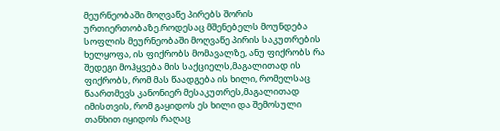მეურნეობაში მოღვაწე პირებს შორის ურთიერთობაზე.როდესაც მშენებელს მოუნდება სოფლის მეურნეობაში მოღვაწე პირის საკუთრების ხელყოფა, ის ფიქრობს მომავალზე, ანუ ფიქრობს რა შედეგი მოჰყვება მის საქციელს,მაგალითად ის ფიქრობს, რომ მას წაადგება ის ხილი, რომელსაც წაართმევს კანონიერ მესაკუთრეს,მაგალითად იმისთვის, რომ გაყიდოს ეს ხილი და შემოსული თანხით იყიდოს რაღაც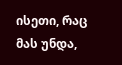ისეთი, რაც მას უნდა,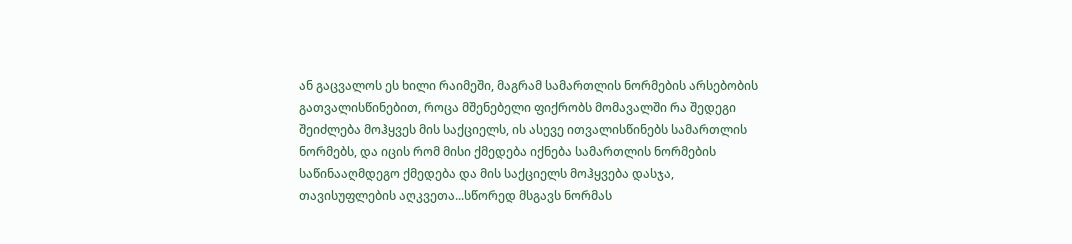ან გაცვალოს ეს ხილი რაიმეში, მაგრამ სამართლის ნორმების არსებობის გათვალისწინებით, როცა მშენებელი ფიქრობს მომავალში რა შედეგი შეიძლება მოჰყვეს მის საქციელს, ის ასევე ითვალისწინებს სამართლის ნორმებს, და იცის რომ მისი ქმედება იქნება სამართლის ნორმების საწინააღმდეგო ქმედება და მის საქციელს მოჰყვება დასჯა, თავისუფლების აღკვეთა...სწორედ მსგავს ნორმას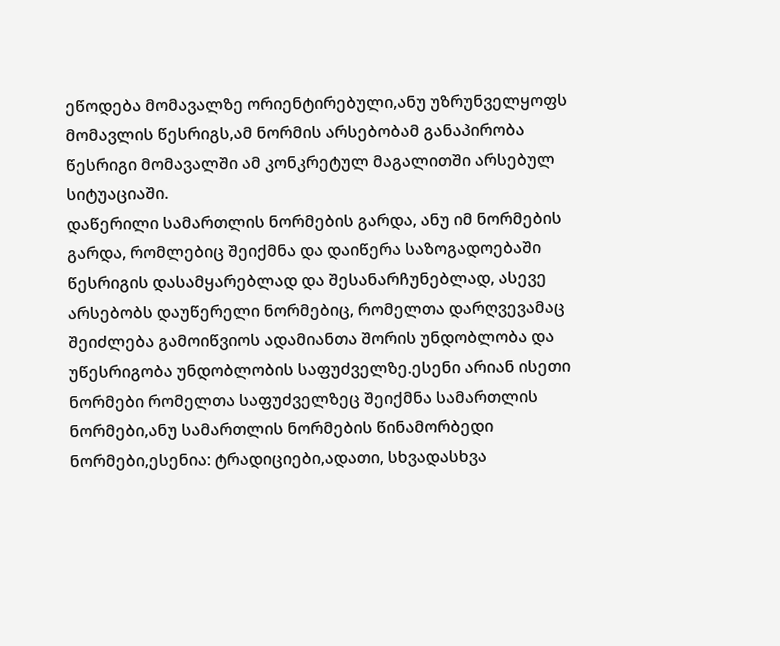ეწოდება მომავალზე ორიენტირებული,ანუ უზრუნველყოფს მომავლის წესრიგს,ამ ნორმის არსებობამ განაპირობა წესრიგი მომავალში ამ კონკრეტულ მაგალითში არსებულ სიტუაციაში.
დაწერილი სამართლის ნორმების გარდა, ანუ იმ ნორმების გარდა, რომლებიც შეიქმნა და დაიწერა საზოგადოებაში წესრიგის დასამყარებლად და შესანარჩუნებლად, ასევე არსებობს დაუწერელი ნორმებიც, რომელთა დარღვევამაც შეიძლება გამოიწვიოს ადამიანთა შორის უნდობლობა და უწესრიგობა უნდობლობის საფუძველზე.ესენი არიან ისეთი ნორმები რომელთა საფუძველზეც შეიქმნა სამართლის ნორმები,ანუ სამართლის ნორმების წინამორბედი ნორმები,ესენია: ტრადიციები,ადათი, სხვადასხვა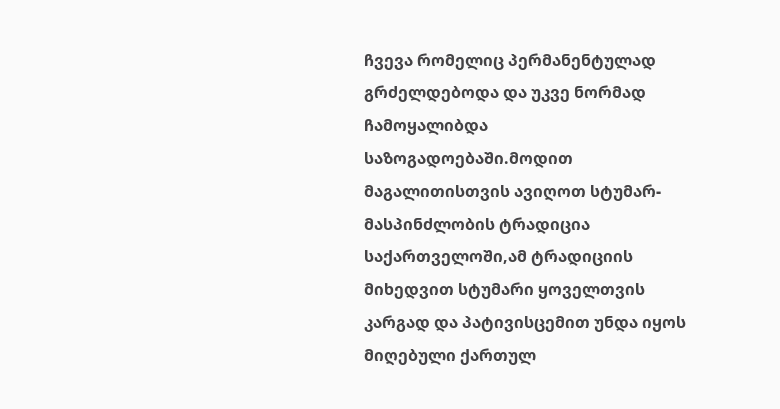ჩვევა რომელიც პერმანენტულად გრძელდებოდა და უკვე ნორმად ჩამოყალიბდა საზოგადოებაში.მოდით მაგალითისთვის ავიღოთ სტუმარ-მასპინძლობის ტრადიცია საქართველოში,ამ ტრადიციის მიხედვით სტუმარი ყოველთვის კარგად და პატივისცემით უნდა იყოს მიღებული ქართულ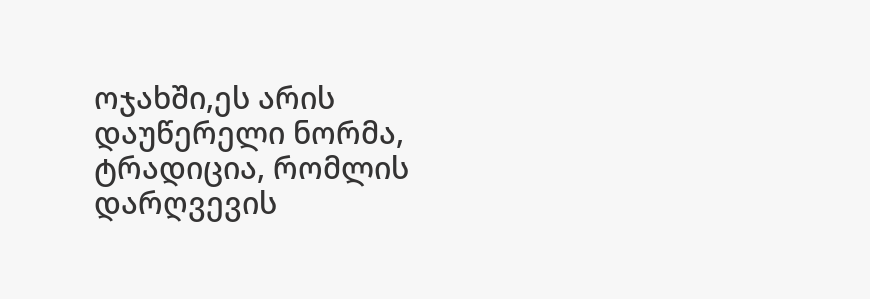ოჯახში,ეს არის დაუწერელი ნორმა, ტრადიცია, რომლის დარღვევის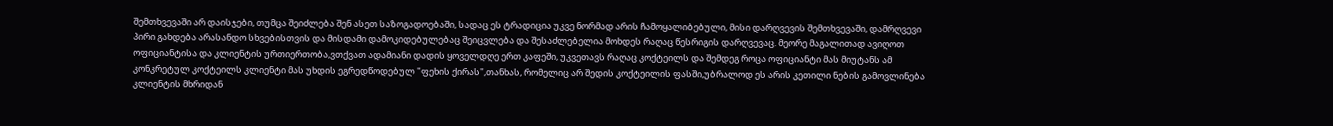შემთხვევაში არ დაისჯები, თუმცა შეიძლება შენ ასეთ საზოგადოებაში, სადაც ეს ტრადიცია უკვე ნორმად არის ჩამოყალიბებული, მისი დარღვევის შემთხვევაში, დამრღვევი პირი გახდება არასანდო სხვებისთვის და მისდამი დამოკიდებულებაც შეიცვლება და შესაძლებელია მოხდეს რაღაც წესრიგის დარღვევაც. მეორე მაგალითად ავიღოთ ოფიციანტისა და კლიენტის ურთიერთობა,ვთქვათ ადამიანი დადის ყოველდღე ერთ კაფეში, უკვეთავს რაღაც კოქტეილს და შემდეგ როცა ოფიციანტი მას მიუტანს ამ კონკრეტულ კოქტეილს კლიენტი მას უხდის ეგრედწოდებულ "ფეხის ქირას",თანხას, რომელიც არ შედის კოქტეილის ფასში,უბრალოდ ეს არის კეთილი ნების გამოვლინება კლიენტის მხრიდან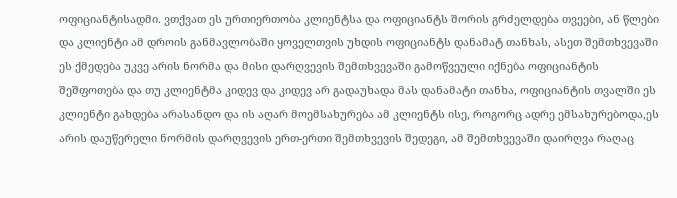ოფიციანტისადმი. ვთქვათ ეს ურთიერთობა კლიენტსა და ოფიციანტს შორის გრძელდება თვეები, ან წლები და კლიენტი ამ დროის განმავლობაში ყოველთვის უხდის ოფიციანტს დანამატ თანხას, ასეთ შემთხვევაში ეს ქმედება უკვე არის ნორმა და მისი დარღვევის შემთხვევაში გამოწვეული იქნება ოფიციანტის შეშფოთება და თუ კლიენტმა კიდევ და კიდევ არ გადაუხადა მას დანამატი თანხა, ოფიციანტის თვალში ეს კლიენტი გახდება არასანდო და ის აღარ მოემსახურება ამ კლიენტს ისე, როგორც ადრე ემსახურებოდა,ეს არის დაუწერელი ნორმის დარღვევის ერთ-ერთი შემთხვევის შედეგი, ამ შემთხვევაში დაირღვა რაღაც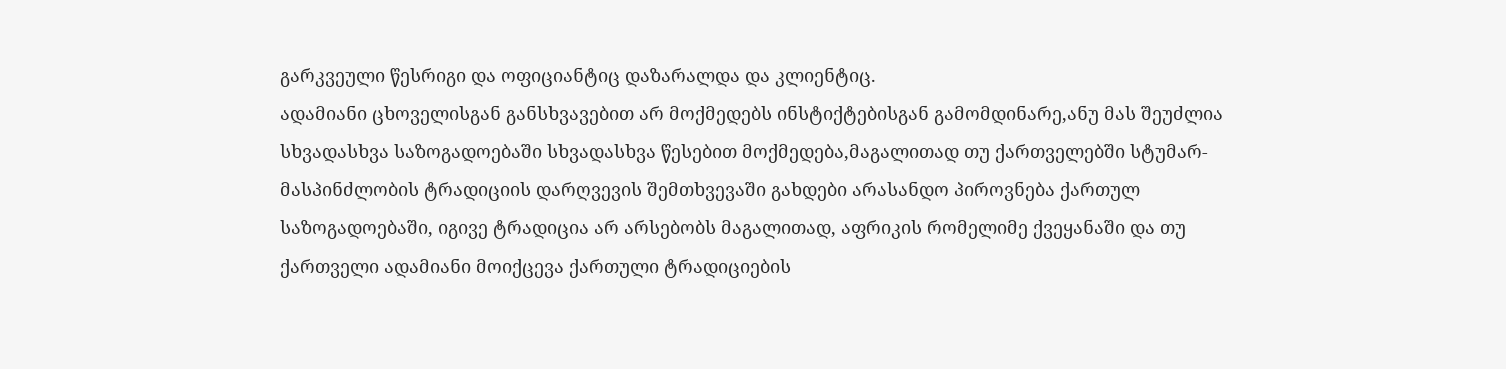გარკვეული წესრიგი და ოფიციანტიც დაზარალდა და კლიენტიც.
ადამიანი ცხოველისგან განსხვავებით არ მოქმედებს ინსტიქტებისგან გამომდინარე,ანუ მას შეუძლია სხვადასხვა საზოგადოებაში სხვადასხვა წესებით მოქმედება,მაგალითად თუ ქართველებში სტუმარ-მასპინძლობის ტრადიციის დარღვევის შემთხვევაში გახდები არასანდო პიროვნება ქართულ საზოგადოებაში, იგივე ტრადიცია არ არსებობს მაგალითად, აფრიკის რომელიმე ქვეყანაში და თუ ქართველი ადამიანი მოიქცევა ქართული ტრადიციების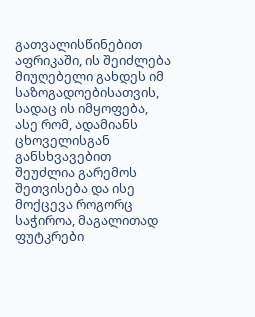გათვალისწინებით აფრიკაში, ის შეიძლება მიუღებელი გახდეს იმ საზოგადოებისათვის, სადაც ის იმყოფება, ასე რომ, ადამიანს ცხოველისგან განსხვავებით შეუძლია გარემოს შეთვისება და ისე მოქცევა როგორც საჭიროა, მაგალითად ფუტკრები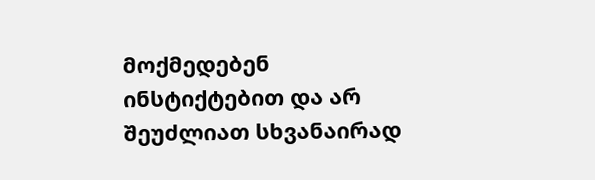მოქმედებენ ინსტიქტებით და არ შეუძლიათ სხვანაირად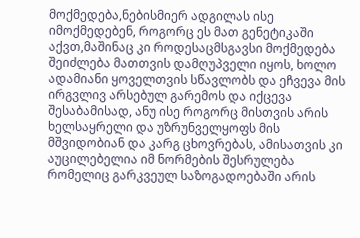მოქმედება,ნებისმიერ ადგილას ისე იმოქმედებენ, როგორც ეს მათ გენეტიკაში აქვთ,მაშინაც კი როდესაცმსგავსი მოქმედება შეიძლება მათთვის დამღუპველი იყოს, ხოლო ადამიანი ყოველთვის სწავლობს და ეჩვევა მის ირგვლივ არსებულ გარემოს და იქცევა შესაბამისად, ანუ ისე როგორც მისთვის არის ხელსაყრელი და უზრუნველყოფს მის მშვიდობიან და კარგ ცხოვრებას, ამისათვის კი აუცილებელია იმ ნორმების შესრულება რომელიც გარკვეულ საზოგადოებაში არის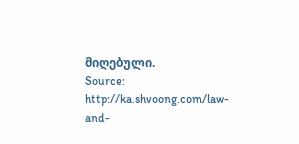მიღებული.
Source: http://ka.shvoong.com/law-and-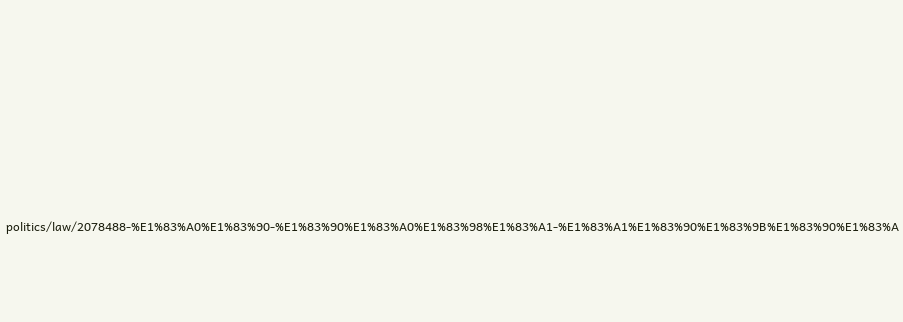politics/law/2078488-%E1%83%A0%E1%83%90-%E1%83%90%E1%83%A0%E1%83%98%E1%83%A1-%E1%83%A1%E1%83%90%E1%83%9B%E1%83%90%E1%83%A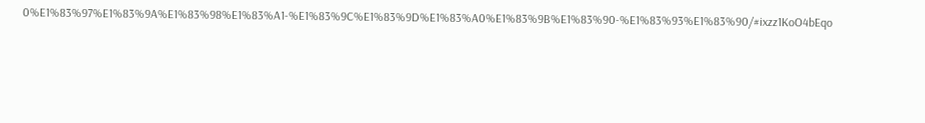0%E1%83%97%E1%83%9A%E1%83%98%E1%83%A1-%E1%83%9C%E1%83%9D%E1%83%A0%E1%83%9B%E1%83%90-%E1%83%93%E1%83%90/#ixzz1KoO4bEqo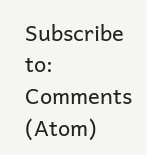Subscribe to:
Comments (Atom)